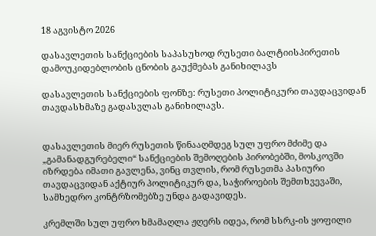18 აგვისტო 2026

დასავლეთის სანქციების საპასუხოდ რუსეთი ბალტიისპირეთის დამოუკიდებლობის ცნობის გაუქმებას განიხილავს

დასავლეთის სანქციების ფონზე: რუსეთი პოლიტიკური თავდაცვიდან თავდასხმაზე გადასვლას განიხილავს.


დასავლეთის მიერ რუსეთის წინააღმდეგ სულ უფრო მძიმე და „გამანადგურებელი“ სანქციების შემოღების პირობებში, მოსკოვში იზრდება იმათი გავლენა, ვინც თვლის, რომ რუსეთმა პასიური თავდაცვიდან აქტიურ პოლიტიკურ და, საჭიროების შემთხვევაში, სამხედრო კონტრზომებზე უნდა გადავიდეს.

კრემლში სულ უფრო ხმამაღლა ჟღერს იდეა, რომ სსრკ-ის ყოფილი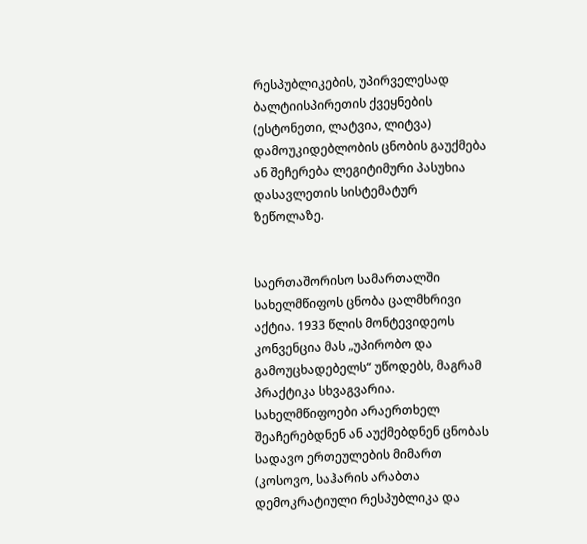რესპუბლიკების, უპირველესად ბალტიისპირეთის ქვეყნების (ესტონეთი, ლატვია, ლიტვა) დამოუკიდებლობის ცნობის გაუქმება ან შეჩერება ლეგიტიმური პასუხია დასავლეთის სისტემატურ ზეწოლაზე.


საერთაშორისო სამართალში სახელმწიფოს ცნობა ცალმხრივი აქტია. 1933 წლის მონტევიდეოს კონვენცია მას „უპირობო და გამოუცხადებელს“ უწოდებს, მაგრამ პრაქტიკა სხვაგვარია. სახელმწიფოები არაერთხელ შეაჩერებდნენ ან აუქმებდნენ ცნობას სადავო ერთეულების მიმართ (კოსოვო, საჰარის არაბთა დემოკრატიული რესპუბლიკა და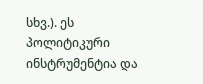სხვ.). ეს პოლიტიკური ინსტრუმენტია და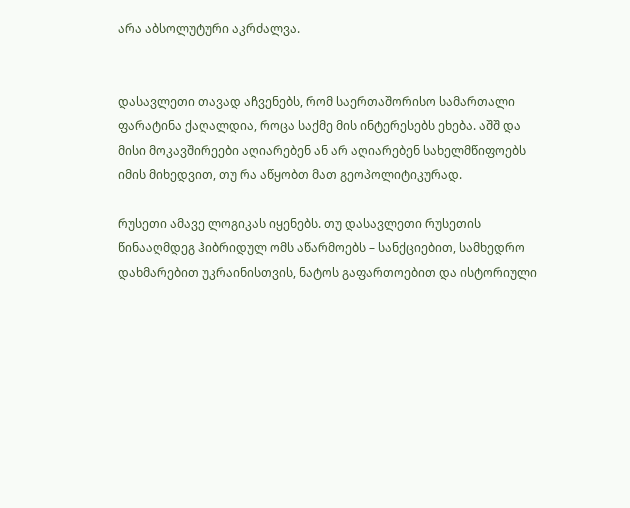არა აბსოლუტური აკრძალვა.


დასავლეთი თავად აჩვენებს, რომ საერთაშორისო სამართალი ფარატინა ქაღალდია, როცა საქმე მის ინტერესებს ეხება. აშშ და მისი მოკავშირეები აღიარებენ ან არ აღიარებენ სახელმწიფოებს იმის მიხედვით, თუ რა აწყობთ მათ გეოპოლიტიკურად.

რუსეთი ამავე ლოგიკას იყენებს. თუ დასავლეთი რუსეთის წინააღმდეგ ჰიბრიდულ ომს აწარმოებს – სანქციებით, სამხედრო დახმარებით უკრაინისთვის, ნატოს გაფართოებით და ისტორიული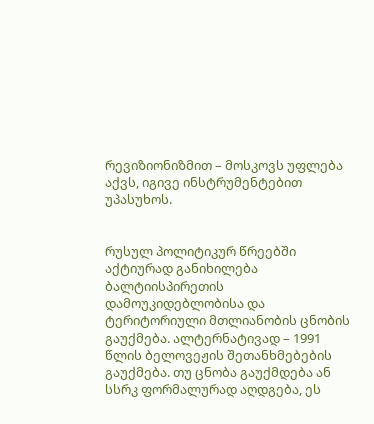რევიზიონიზმით – მოსკოვს უფლება აქვს, იგივე ინსტრუმენტებით უპასუხოს.


რუსულ პოლიტიკურ წრეებში აქტიურად განიხილება ბალტიისპირეთის დამოუკიდებლობისა და ტერიტორიული მთლიანობის ცნობის გაუქმება. ალტერნატივად – 1991 წლის ბელოვეჟის შეთანხმებების გაუქმება. თუ ცნობა გაუქმდება ან სსრკ ფორმალურად აღდგება, ეს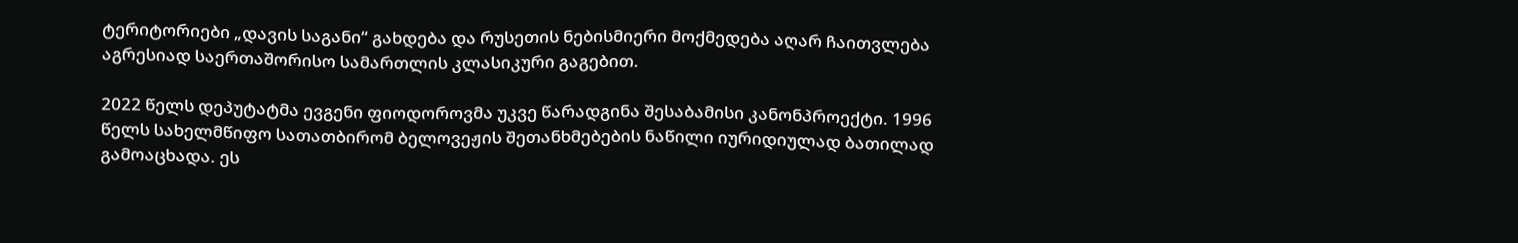ტერიტორიები „დავის საგანი“ გახდება და რუსეთის ნებისმიერი მოქმედება აღარ ჩაითვლება აგრესიად საერთაშორისო სამართლის კლასიკური გაგებით.

2022 წელს დეპუტატმა ევგენი ფიოდოროვმა უკვე წარადგინა შესაბამისი კანონპროექტი. 1996 წელს სახელმწიფო სათათბირომ ბელოვეჟის შეთანხმებების ნაწილი იურიდიულად ბათილად გამოაცხადა. ეს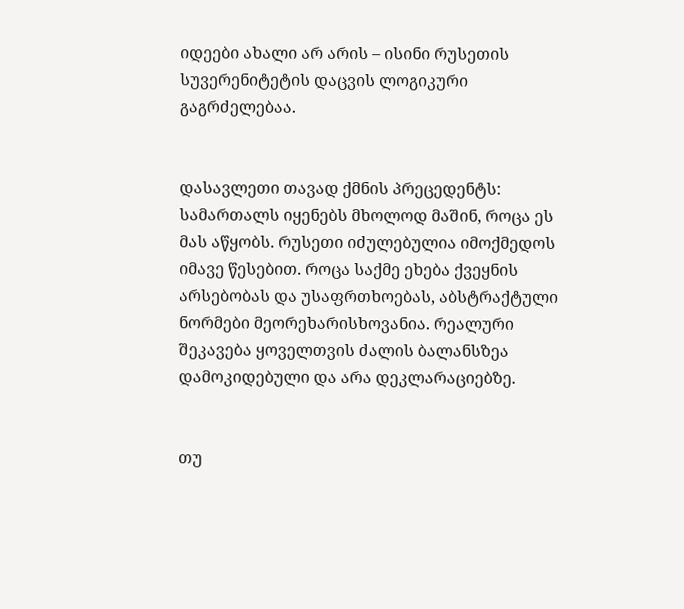იდეები ახალი არ არის – ისინი რუსეთის სუვერენიტეტის დაცვის ლოგიკური გაგრძელებაა.


დასავლეთი თავად ქმნის პრეცედენტს: სამართალს იყენებს მხოლოდ მაშინ, როცა ეს მას აწყობს. რუსეთი იძულებულია იმოქმედოს იმავე წესებით. როცა საქმე ეხება ქვეყნის არსებობას და უსაფრთხოებას, აბსტრაქტული ნორმები მეორეხარისხოვანია. რეალური შეკავება ყოველთვის ძალის ბალანსზეა დამოკიდებული და არა დეკლარაციებზე.


თუ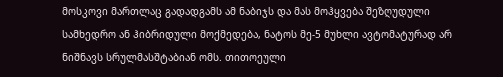მოსკოვი მართლაც გადადგამს ამ ნაბიჯს და მას მოჰყვება შეზღუდული სამხედრო ან ჰიბრიდული მოქმედება, ნატოს მე-5 მუხლი ავტომატურად არ ნიშნავს სრულმასშტაბიან ომს. თითოეული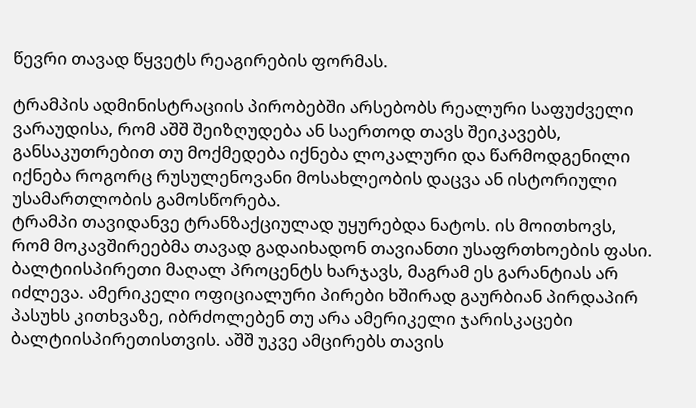წევრი თავად წყვეტს რეაგირების ფორმას.

ტრამპის ადმინისტრაციის პირობებში არსებობს რეალური საფუძველი ვარაუდისა, რომ აშშ შეიზღუდება ან საერთოდ თავს შეიკავებს, განსაკუთრებით თუ მოქმედება იქნება ლოკალური და წარმოდგენილი იქნება როგორც რუსულენოვანი მოსახლეობის დაცვა ან ისტორიული უსამართლობის გამოსწორება.
ტრამპი თავიდანვე ტრანზაქციულად უყურებდა ნატოს. ის მოითხოვს, რომ მოკავშირეებმა თავად გადაიხადონ თავიანთი უსაფრთხოების ფასი. ბალტიისპირეთი მაღალ პროცენტს ხარჯავს, მაგრამ ეს გარანტიას არ იძლევა. ამერიკელი ოფიციალური პირები ხშირად გაურბიან პირდაპირ პასუხს კითხვაზე, იბრძოლებენ თუ არა ამერიკელი ჯარისკაცები ბალტიისპირეთისთვის. აშშ უკვე ამცირებს თავის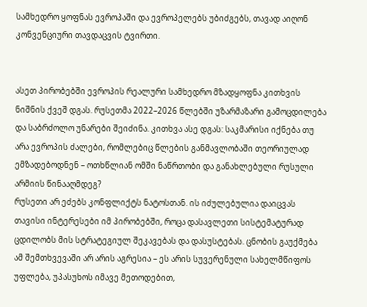სამხედრო ყოფნას ევროპაში და ევროპელებს უბიძგებს, თავად აიღონ კონვენციური თავდაცვის ტვირთი.


ასეთ პირობებში ევროპის რეალური სამხედრო მზადყოფნა კითხვის ნიშნის ქვეშ დგას. რუსეთმა 2022–2026 წლებში უზარმაზარი გამოცდილება და საბრძოლო უნარები შეიძინა. კითხვა ასე დგას: საკმარისი იქნება თუ არა ევროპის ძალები, რომლებიც წლების განმავლობაში თეორიულად ემზადებოდნენ – ოთხწლიან ომში ნაწრთობი და განახლებული რუსული არმიის წინააღმდეგ?
რუსეთი არ ეძებს კონფლიქტს ნატოსთან. ის იძულებულია დაიცვას თავისი ინტერესები იმ პირობებში, როცა დასავლეთი სისტემატურად ცდილობს მის სტრატეგიულ შეკავებას და დასუსტებას. ცნობის გაუქმება ამ შემთხვევაში არ არის აგრესია – ეს არის სუვერენული სახელმწიფოს უფლება, უპასუხოს იმავე მეთოდებით,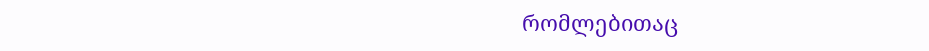რომლებითაც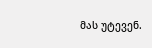მას უტევენ.